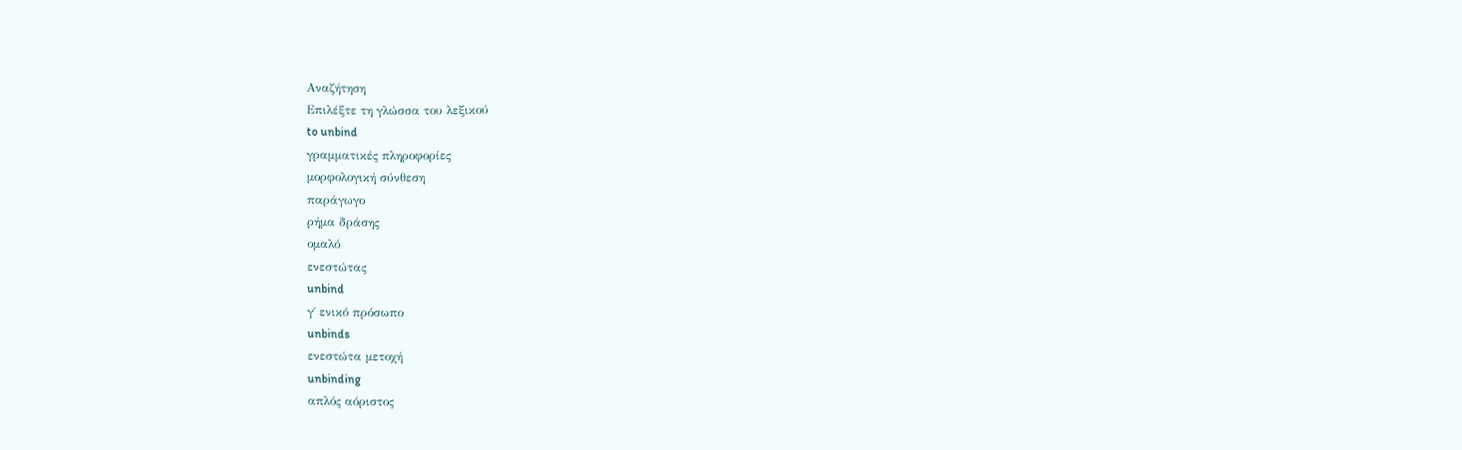Αναζήτηση
Επιλέξτε τη γλώσσα του λεξικού
to unbind
γραμματικές πληροφορίες
μορφολογική σύνθεση
παράγωγο
ρήμα δράσης
ομαλό
ενεστώτας
unbind
γ΄ ενικό πρόσωπο
unbinds
ενεστώτα μετοχή
unbinding
απλός αόριστος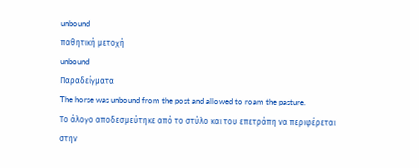unbound
παθητική μετοχή
unbound
Παραδείγματα
The horse was unbound from the post and allowed to roam the pasture.
Το άλογο αποδεσμεύτηκε από το στύλο και του επετράπη να περιφέρεται στην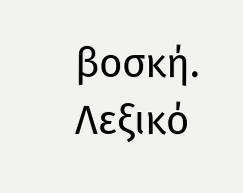βοσκή.
Λεξικό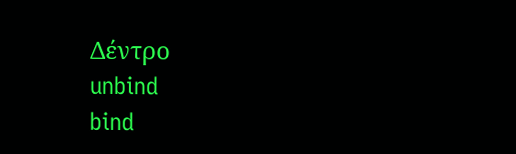Δέντρο
unbind
bind